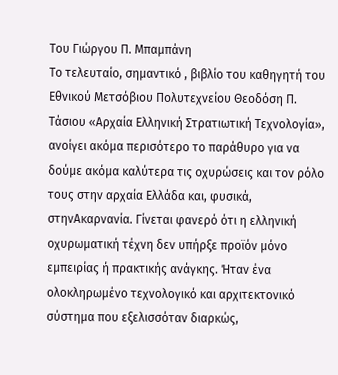Του Γιώργου Π. Μπαμπάνη
Το τελευταίο, σημαντικό , βιβλίο του καθηγητή του Εθνικού Μετσόβιου Πολυτεχνείου Θεοδόση Π. Τάσιου «Αρχαία Ελληνική Στρατιωτική Τεχνολογία», ανοίγει ακόμα περισότερο το παράθυρο για να δούμε ακόμα καλύτερα τις οχυρώσεις και τον ρόλο τους στην αρχαία Ελλάδα και, φυσικά, στηνΑκαρνανία. Γίνεται φανερό ότι η ελληνική οχυρωματική τέχνη δεν υπήρξε προϊόν μόνο εμπειρίας ή πρακτικής ανάγκης. Ήταν ένα ολοκληρωμένο τεχνολογικό και αρχιτεκτονικό σύστημα που εξελισσόταν διαρκώς,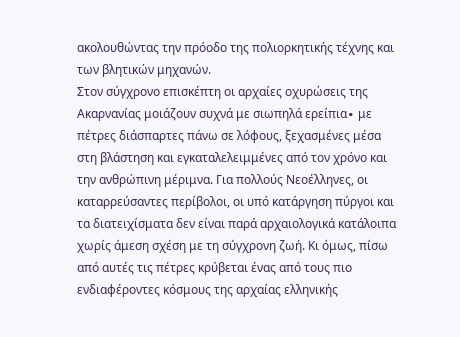ακολουθώντας την πρόοδο της πολιορκητικής τέχνης και των βλητικών μηχανών.
Στον σύγχρονο επισκέπτη οι αρχαίες οχυρώσεις της Ακαρνανίας μοιάζουν συχνά με σιωπηλά ερείπια∙ με πέτρες διάσπαρτες πάνω σε λόφους, ξεχασμένες μέσα στη βλάστηση και εγκαταλελειμμένες από τον χρόνο και την ανθρώπινη μέριμνα. Για πολλούς Νεοέλληνες, οι καταρρεύσαντες περίβολοι, οι υπό κατάργηση πύργοι και τα διατειχίσματα δεν είναι παρά αρχαιολογικά κατάλοιπα χωρίς άμεση σχέση με τη σύγχρονη ζωή. Κι όμως, πίσω από αυτές τις πέτρες κρύβεται ένας από τους πιο ενδιαφέροντες κόσμους της αρχαίας ελληνικής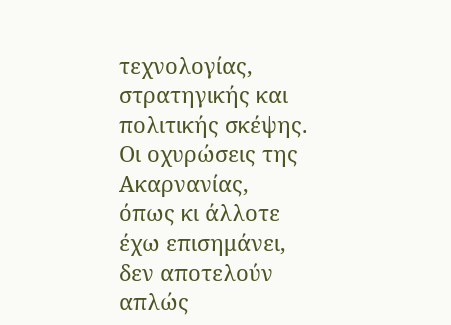τεχνολογίας, στρατηγικής και πολιτικής σκέψης.
Οι οχυρώσεις της Ακαρνανίας, όπως κι άλλοτε έχω επισημάνει, δεν αποτελούν απλώς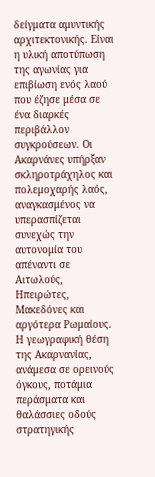δείγματα αμυντικής αρχιτεκτονικής. Είναι η υλική αποτύπωση της αγωνίας για επιβίωση ενός λαού που έζησε μέσα σε ένα διαρκές περιβάλλον συγκρούσεων. Οι Ακαρνάνες υπήρξαν σκληροτράχηλος και πολεμοχαρής λαός, αναγκασμένος να υπερασπίζεται συνεχώς την αυτονομία του απέναντι σε Αιτωλούς, Ηπειρώτες, Μακεδόνες και αργότερα Ρωμαίους. Η γεωγραφική θέση της Ακαρνανίας, ανάμεσα σε ορεινούς όγκους, ποτάμια περάσματα και θαλάσσιες οδούς στρατηγικής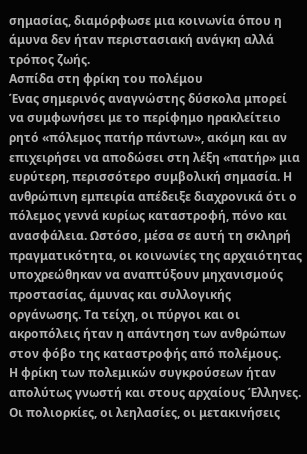σημασίας, διαμόρφωσε μια κοινωνία όπου η άμυνα δεν ήταν περιστασιακή ανάγκη αλλά τρόπος ζωής.
Ασπίδα στη φρίκη του πολέμου
Ένας σημερινός αναγνώστης δύσκολα μπορεί να συμφωνήσει με το περίφημο ηρακλείτειο ρητό «πόλεμος πατήρ πάντων», ακόμη και αν επιχειρήσει να αποδώσει στη λέξη «πατήρ» μια ευρύτερη, περισσότερο συμβολική σημασία. Η ανθρώπινη εμπειρία απέδειξε διαχρονικά ότι ο πόλεμος γεννά κυρίως καταστροφή, πόνο και ανασφάλεια. Ωστόσο, μέσα σε αυτή τη σκληρή πραγματικότητα, οι κοινωνίες της αρχαιότητας υποχρεώθηκαν να αναπτύξουν μηχανισμούς προστασίας, άμυνας και συλλογικής οργάνωσης. Τα τείχη, οι πύργοι και οι ακροπόλεις ήταν η απάντηση των ανθρώπων στον φόβο της καταστροφής από πολέμους.
Η φρίκη των πολεμικών συγκρούσεων ήταν απολύτως γνωστή και στους αρχαίους Έλληνες. Οι πολιορκίες, οι λεηλασίες, οι μετακινήσεις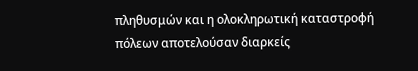πληθυσμών και η ολοκληρωτική καταστροφή πόλεων αποτελούσαν διαρκείς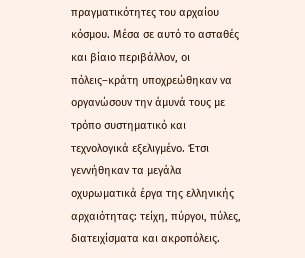πραγματικότητες του αρχαίου κόσμου. Μέσα σε αυτό το ασταθές και βίαιο περιβάλλον, οι πόλεις–κράτη υποχρεώθηκαν να οργανώσουν την άμυνά τους με τρόπο συστηματικό και τεχνολογικά εξελιγμένο. Έτσι γεννήθηκαν τα μεγάλα οχυρωματικά έργα της ελληνικής αρχαιότητας: τείχη, πύργοι, πύλες, διατειχίσματα και ακροπόλεις.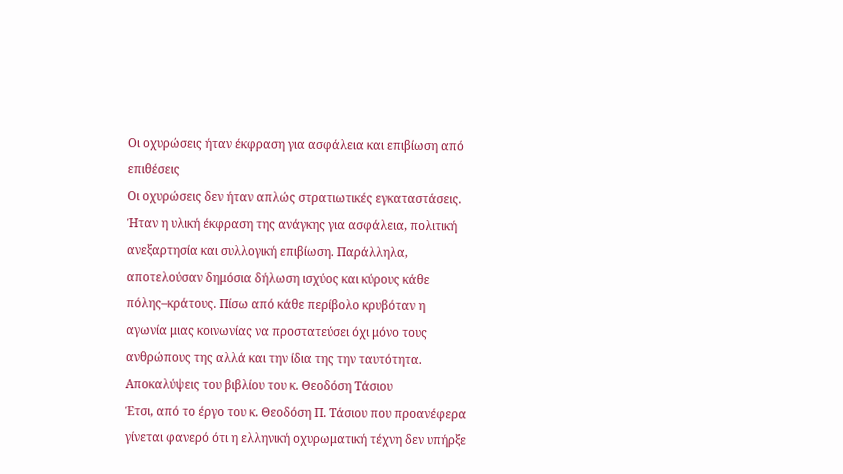Οι οχυρώσεις ήταν έκφραση για ασφάλεια και επιβίωση από επιθέσεις
Οι οχυρώσεις δεν ήταν απλώς στρατιωτικές εγκαταστάσεις. Ήταν η υλική έκφραση της ανάγκης για ασφάλεια, πολιτική ανεξαρτησία και συλλογική επιβίωση. Παράλληλα, αποτελούσαν δημόσια δήλωση ισχύος και κύρους κάθε πόλης–κράτους. Πίσω από κάθε περίβολο κρυβόταν η αγωνία μιας κοινωνίας να προστατεύσει όχι μόνο τους ανθρώπους της αλλά και την ίδια της την ταυτότητα.
Αποκαλύψεις του βιβλίου του κ. Θεοδόση Τάσιου
Έτσι, από το έργο του κ. Θεοδόση Π. Τάσιου που προανέφερα γίνεται φανερό ότι η ελληνική οχυρωματική τέχνη δεν υπήρξε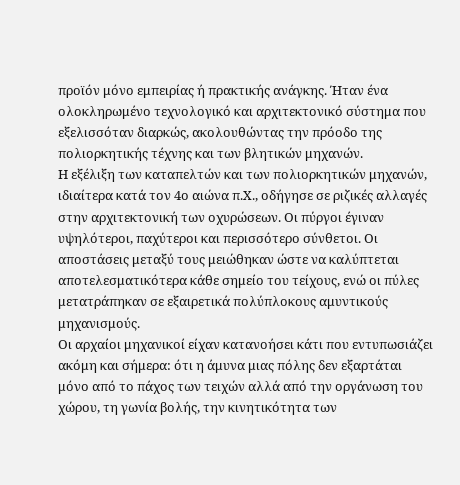προϊόν μόνο εμπειρίας ή πρακτικής ανάγκης. Ήταν ένα ολοκληρωμένο τεχνολογικό και αρχιτεκτονικό σύστημα που εξελισσόταν διαρκώς, ακολουθώντας την πρόοδο της πολιορκητικής τέχνης και των βλητικών μηχανών.
Η εξέλιξη των καταπελτών και των πολιορκητικών μηχανών, ιδιαίτερα κατά τον 4ο αιώνα π.Χ., οδήγησε σε ριζικές αλλαγές στην αρχιτεκτονική των οχυρώσεων. Οι πύργοι έγιναν υψηλότεροι, παχύτεροι και περισσότερο σύνθετοι. Οι αποστάσεις μεταξύ τους μειώθηκαν ώστε να καλύπτεται αποτελεσματικότερα κάθε σημείο του τείχους, ενώ οι πύλες μετατράπηκαν σε εξαιρετικά πολύπλοκους αμυντικούς μηχανισμούς.
Οι αρχαίοι μηχανικοί είχαν κατανοήσει κάτι που εντυπωσιάζει ακόμη και σήμερα: ότι η άμυνα μιας πόλης δεν εξαρτάται μόνο από το πάχος των τειχών αλλά από την οργάνωση του χώρου, τη γωνία βολής, την κινητικότητα των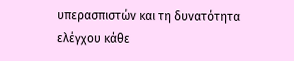υπερασπιστών και τη δυνατότητα ελέγχου κάθε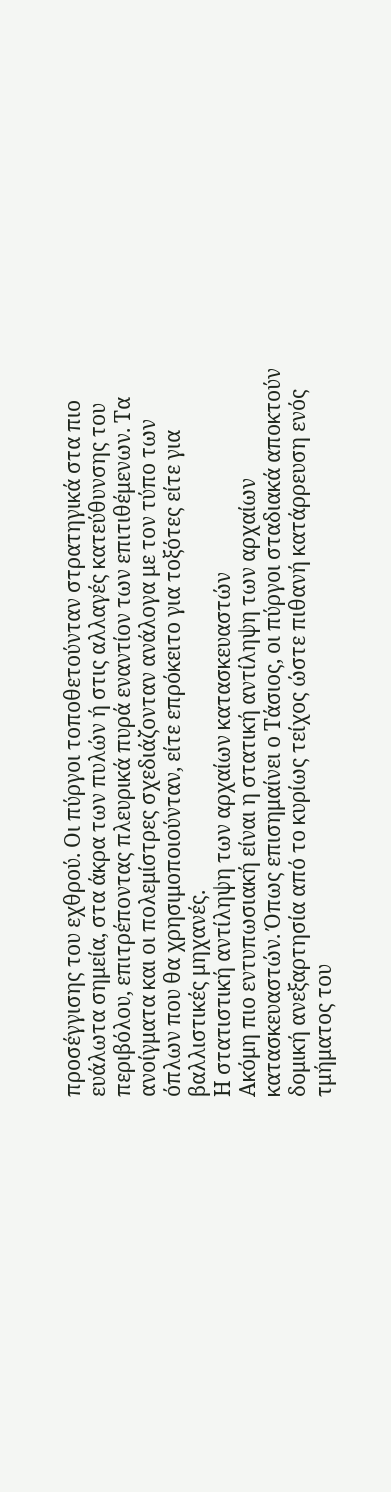προσέγγισης του εχθρού. Οι πύργοι τοποθετούνταν στρατηγικά στα πιο ευάλωτα σημεία, στα άκρα των πυλών ή στις αλλαγές κατεύθυνσης του περιβόλου, επιτρέποντας πλευρικά πυρά εναντίον των επιτιθέμενων. Τα ανοίγματα και οι πολεμίστρες σχεδιάζονταν ανάλογα με τον τύπο των όπλων που θα χρησιμοποιούνταν, είτε επρόκειτο για τοξότες είτε για βαλλιστικές μηχανές.
Η στατιστική αντίληψη των αρχαίων κατασκευαστών
Ακόμη πιο εντυπωσιακή είναι η στατική αντίληψη των αρχαίων κατασκευαστών. Όπως επισημαίνει ο Τάσιος, οι πύργοι σταδιακά αποκτούν δομική ανεξαρτησία από το κυρίως τείχος ώστε πιθανή κατάρρευση ενός τμήματος του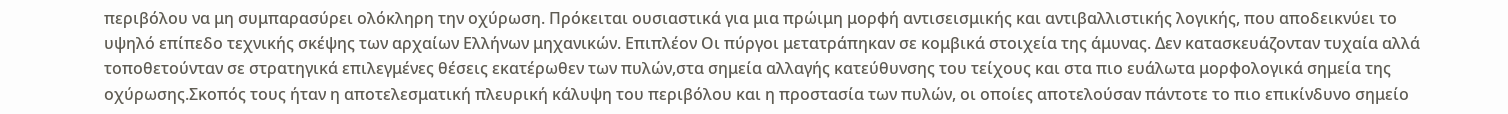περιβόλου να μη συμπαρασύρει ολόκληρη την οχύρωση. Πρόκειται ουσιαστικά για μια πρώιμη μορφή αντισεισμικής και αντιβαλλιστικής λογικής, που αποδεικνύει το υψηλό επίπεδο τεχνικής σκέψης των αρχαίων Ελλήνων μηχανικών. Επιπλέον Οι πύργοι μετατράπηκαν σε κομβικά στοιχεία της άμυνας. Δεν κατασκευάζονταν τυχαία αλλά τοποθετούνταν σε στρατηγικά επιλεγμένες θέσεις εκατέρωθεν των πυλών,στα σημεία αλλαγής κατεύθυνσης του τείχους και στα πιο ευάλωτα μορφολογικά σημεία της οχύρωσης.Σκοπός τους ήταν η αποτελεσματική πλευρική κάλυψη του περιβόλου και η προστασία των πυλών, οι οποίες αποτελούσαν πάντοτε το πιο επικίνδυνο σημείο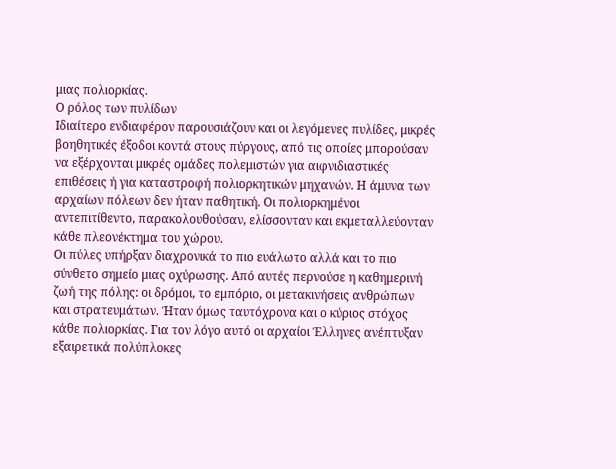μιας πολιορκίας.
Ο ρόλος των πυλίδων
Ιδιαίτερο ενδιαφέρον παρουσιάζουν και οι λεγόμενες πυλίδες, μικρές βοηθητικές έξοδοι κοντά στους πύργους, από τις οποίες μπορούσαν να εξέρχονται μικρές ομάδες πολεμιστών για αιφνιδιαστικές επιθέσεις ή για καταστροφή πολιορκητικών μηχανών. Η άμυνα των αρχαίων πόλεων δεν ήταν παθητική. Οι πολιορκημένοι αντεπιτίθεντο, παρακολουθούσαν, ελίσσονταν και εκμεταλλεύονταν κάθε πλεονέκτημα του χώρου.
Οι πύλες υπήρξαν διαχρονικά το πιο ευάλωτο αλλά και το πιο σύνθετο σημείο μιας οχύρωσης. Από αυτές περνούσε η καθημερινή ζωή της πόλης: οι δρόμοι, το εμπόριο, οι μετακινήσεις ανθρώπων και στρατευμάτων. Ήταν όμως ταυτόχρονα και ο κύριος στόχος κάθε πολιορκίας. Για τον λόγο αυτό οι αρχαίοι Έλληνες ανέπτυξαν εξαιρετικά πολύπλοκες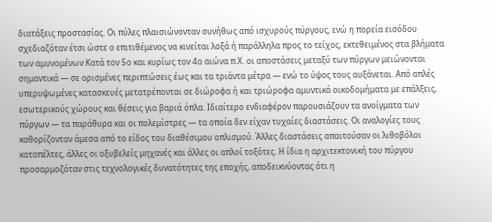διατάξεις προστασίας. Οι πύλες πλαισιώνονταν συνήθως από ισχυρούς πύργους, ενώ η πορεία εισόδου σχεδιαζόταν έτσι ώστε ο επιτιθέμενος να κινείται λοξά ή παράλληλα προς το τείχος, εκτεθειμένος στα βλήματα των αμυνομένων.Κατά τον 5ο και κυρίως τον 4ο αιώνα π.Χ. οι αποστάσεις μεταξύ των πύργων μειώνονται σημαντικά — σε ορισμένες περιπτώσεις έως και τα τριάντα μέτρα — ενώ το ύψος τους αυξάνεται. Από απλές υπερυψωμένες κατασκευές μετατρέπονται σε διώροφα ή και τριώροφα αμυντικά οικοδομήματα με επάλξεις, εσωτερικούς χώρους και θέσεις για βαριά όπλα. Ιδιαίτερο ενδιαφέρον παρουσιάζουν τα ανοίγματα των πύργων — τα παράθυρα και οι πολεμίστρες — τα οποία δεν είχαν τυχαίες διαστάσεις. Οι αναλογίες τους καθορίζονταν άμεσα από το είδος του διαθέσιμου οπλισμού. Άλλες διαστάσεις απαιτούσαν οι λιθοβόλοι καταπέλτες, άλλες οι οξυβελείς μηχανές και άλλες οι απλοί τοξότες. Η ίδια η αρχιτεκτονική του πύργου προσαρμοζόταν στις τεχνολογικές δυνατότητες της εποχής, αποδεικνύοντας ότι η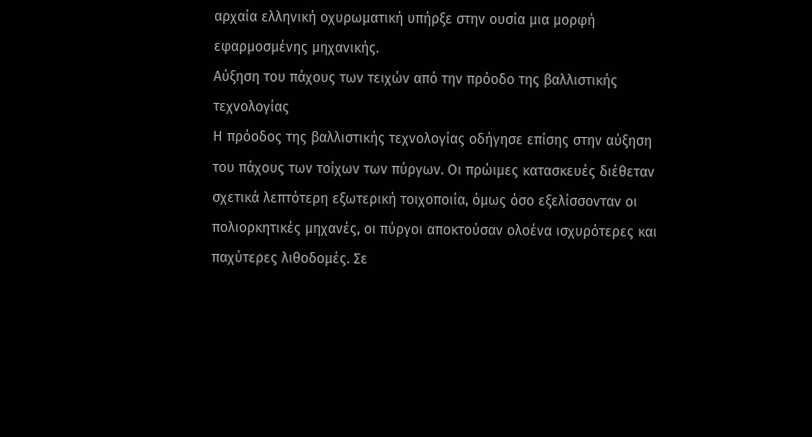αρχαία ελληνική οχυρωματική υπήρξε στην ουσία μια μορφή εφαρμοσμένης μηχανικής.
Αύξηση του πάχους των τειχών από την πρόοδο της βαλλιστικής τεχνολογίας
Η πρόοδος της βαλλιστικής τεχνολογίας οδήγησε επίσης στην αύξηση του πάχους των τοίχων των πύργων. Οι πρώιμες κατασκευές διέθεταν σχετικά λεπτότερη εξωτερική τοιχοποιία, όμως όσο εξελίσσονταν οι πολιορκητικές μηχανές, οι πύργοι αποκτούσαν ολοένα ισχυρότερες και παχύτερες λιθοδομές. Σε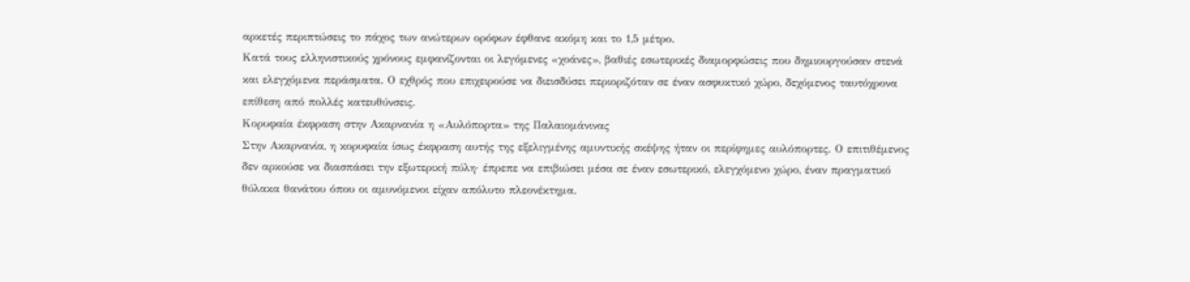αρκετές περιπτώσεις το πάχος των ανώτερων ορόφων έφθανε ακόμη και το 1,5 μέτρο.
Κατά τους ελληνιστικούς χρόνους εμφανίζονται οι λεγόμενες «χοάνες», βαθιές εσωτερικές διαμορφώσεις που δημιουργούσαν στενά και ελεγχόμενα περάσματα. Ο εχθρός που επιχειρούσε να διεισδύσει περιοριζόταν σε έναν ασφυκτικό χώρο, δεχόμενος ταυτόχρονα επίθεση από πολλές κατευθύνσεις.
Κορυφαία έκφραση στην Ακαρνανία η «Αυλόπορτα» της Παλαιομάνινας
Στην Ακαρνανία, η κορυφαία ίσως έκφραση αυτής της εξελιγμένης αμυντικής σκέψης ήταν οι περίφημες αυλόπορτες. Ο επιτιθέμενος δεν αρκούσε να διασπάσει την εξωτερική πύλη· έπρεπε να επιβιώσει μέσα σε έναν εσωτερικό, ελεγχόμενο χώρο, έναν πραγματικό θύλακα θανάτου όπου οι αμυνόμενοι είχαν απόλυτο πλεονέκτημα.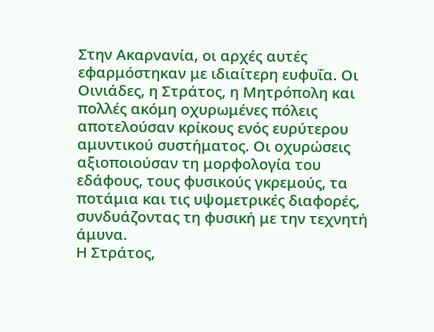Στην Ακαρνανία, οι αρχές αυτές εφαρμόστηκαν με ιδιαίτερη ευφυΐα. Οι Οινιάδες, η Στράτος, η Μητρόπολη και πολλές ακόμη οχυρωμένες πόλεις αποτελούσαν κρίκους ενός ευρύτερου αμυντικού συστήματος. Οι οχυρώσεις αξιοποιούσαν τη μορφολογία του εδάφους, τους φυσικούς γκρεμούς, τα ποτάμια και τις υψομετρικές διαφορές, συνδυάζοντας τη φυσική με την τεχνητή άμυνα.
Η Στράτος,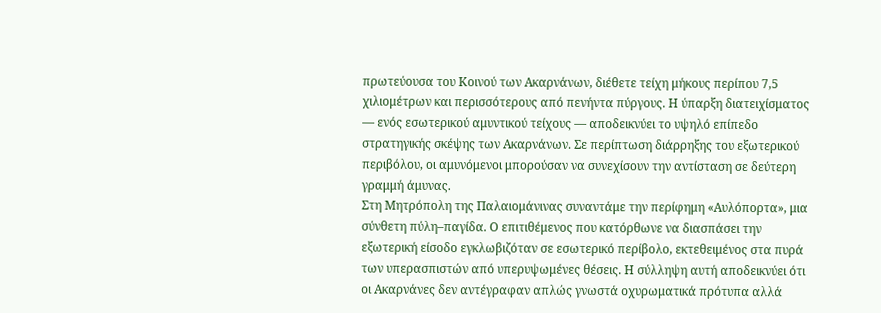πρωτεύουσα του Κοινού των Ακαρνάνων, διέθετε τείχη μήκους περίπου 7,5 χιλιομέτρων και περισσότερους από πενήντα πύργους. Η ύπαρξη διατειχίσματος — ενός εσωτερικού αμυντικού τείχους — αποδεικνύει το υψηλό επίπεδο στρατηγικής σκέψης των Ακαρνάνων. Σε περίπτωση διάρρηξης του εξωτερικού περιβόλου, οι αμυνόμενοι μπορούσαν να συνεχίσουν την αντίσταση σε δεύτερη γραμμή άμυνας.
Στη Μητρόπολη της Παλαιομάνινας συναντάμε την περίφημη «Αυλόπορτα», μια σύνθετη πύλη–παγίδα. Ο επιτιθέμενος που κατόρθωνε να διασπάσει την εξωτερική είσοδο εγκλωβιζόταν σε εσωτερικό περίβολο, εκτεθειμένος στα πυρά των υπερασπιστών από υπερυψωμένες θέσεις. Η σύλληψη αυτή αποδεικνύει ότι οι Ακαρνάνες δεν αντέγραφαν απλώς γνωστά οχυρωματικά πρότυπα αλλά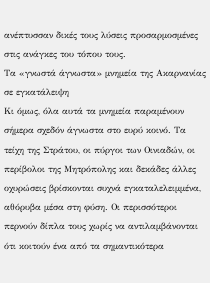ανέπτυσσαν δικές τους λύσεις προσαρμοσμένες στις ανάγκες του τόπου τους.
Τα «γνωστά άγνωστα» μνημεία της Ακαρνανίας σε εγκατάλειψη
Κι όμως, όλα αυτά τα μνημεία παραμένουν σήμερα σχεδόν άγνωστα στο ευρύ κοινό. Τα τείχη της Στράτου, οι πύργοι των Οινιαδών, οι περίβολοι της Μητρόπολης και δεκάδες άλλες οχυρώσεις βρίσκονται συχνά εγκαταλελειμμένα, αθόρυβα μέσα στη φύση. Οι περισσότεροι περνούν δίπλα τους χωρίς να αντιλαμβάνονται ότι κοιτούν ένα από τα σημαντικότερα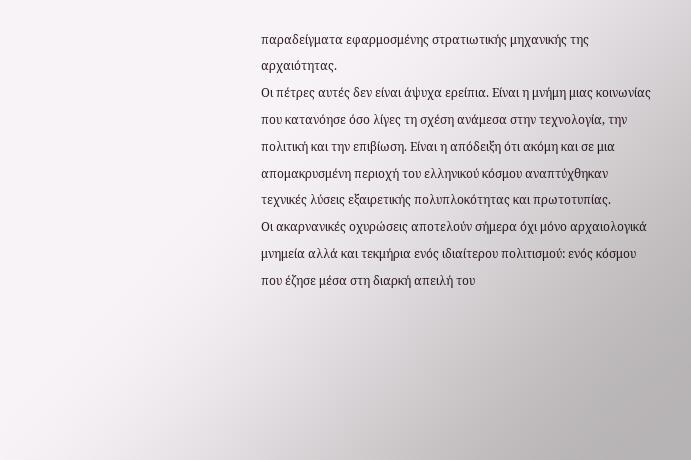παραδείγματα εφαρμοσμένης στρατιωτικής μηχανικής της αρχαιότητας.
Οι πέτρες αυτές δεν είναι άψυχα ερείπια. Είναι η μνήμη μιας κοινωνίας που κατανόησε όσο λίγες τη σχέση ανάμεσα στην τεχνολογία, την πολιτική και την επιβίωση. Είναι η απόδειξη ότι ακόμη και σε μια απομακρυσμένη περιοχή του ελληνικού κόσμου αναπτύχθηκαν τεχνικές λύσεις εξαιρετικής πολυπλοκότητας και πρωτοτυπίας.
Οι ακαρνανικές οχυρώσεις αποτελούν σήμερα όχι μόνο αρχαιολογικά μνημεία αλλά και τεκμήρια ενός ιδιαίτερου πολιτισμού: ενός κόσμου που έζησε μέσα στη διαρκή απειλή του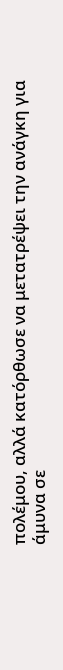πολέμου, αλλά κατόρθωσε να μετατρέψει την ανάγκη για άμυνα σε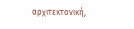αρχιτεκτονική,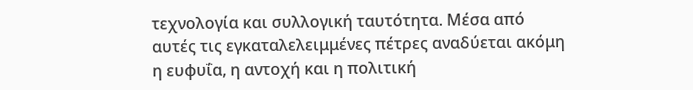τεχνολογία και συλλογική ταυτότητα. Μέσα από αυτές τις εγκαταλελειμμένες πέτρες αναδύεται ακόμη η ευφυΐα, η αντοχή και η πολιτική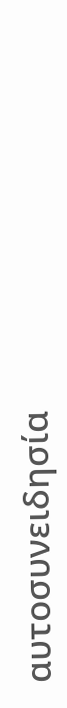αυτοσυνειδησία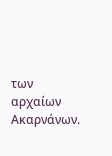των αρχαίων Ακαρνάνων.